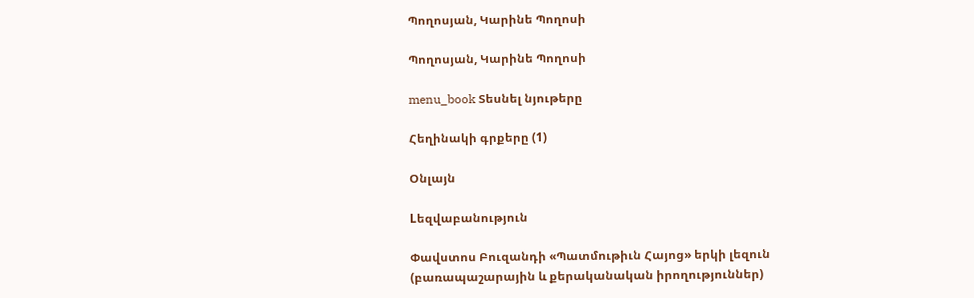Պողոսյան, Կարինե Պողոսի

Պողոսյան, Կարինե Պողոսի

menu_book Տեսնել նյութերը

Հեղինակի գրքերը (1)

Օնլայն

Lեզվաբանություն

Փավստոս Բուզանդի «Պատմութիւն Հայոց» երկի լեզուն (բառապաշարային և քերականական իրողություններ)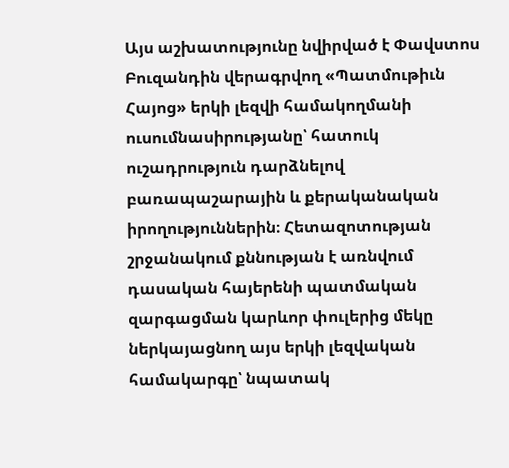Այս աշխատությունը նվիրված է Փավստոս Բուզանդին վերագրվող «Պատմութիւն Հայոց» երկի լեզվի համակողմանի ուսումնասիրությանը՝ հատուկ ուշադրություն դարձնելով բառապաշարային և քերականական իրողություններին։ Հետազոտության շրջանակում քննության է առնվում դասական հայերենի պատմական զարգացման կարևոր փուլերից մեկը ներկայացնող այս երկի լեզվական համակարգը՝ նպատակ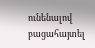ունենալով բացահայտել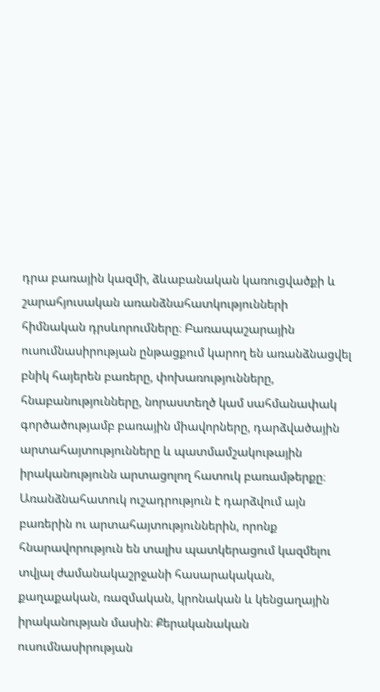դրա բառային կազմի, ձևաբանական կառուցվածքի և շարահյուսական առանձնահատկությունների հիմնական դրսևորումները։ Բառապաշարային ուսումնասիրության ընթացքում կարող են առանձնացվել բնիկ հայերեն բառերը, փոխառությունները, հնաբանությունները, նորաստեղծ կամ սահմանափակ գործածությամբ բառային միավորները, դարձվածային արտահայտությունները և պատմամշակութային իրականությունն արտացոլող հատուկ բառամթերքը։ Առանձնահատուկ ուշադրություն է դարձվում այն բառերին ու արտահայտություններին, որոնք հնարավորություն են տալիս պատկերացում կազմելու տվյալ ժամանակաշրջանի հասարակական, քաղաքական, ռազմական, կրոնական և կենցաղային իրականության մասին։ Քերականական ուսումնասիրության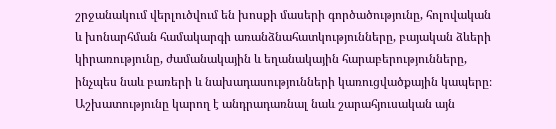շրջանակում վերլուծվում են խոսքի մասերի գործածությունը, հոլովական և խոնարհման համակարգի առանձնահատկությունները, բայական ձևերի կիրառությունը, ժամանակային և եղանակային հարաբերությունները, ինչպես նաև բառերի և նախադասությունների կառուցվածքային կապերը։ Աշխատությունը կարող է անդրադառնալ նաև շարահյուսական այն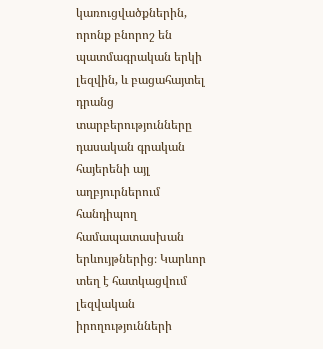կառուցվածքներին, որոնք բնորոշ են պատմագրական երկի լեզվին, և բացահայտել դրանց տարբերությունները դասական գրական հայերենի այլ աղբյուրներում հանդիպող համապատասխան երևույթներից։ Կարևոր տեղ է հատկացվում լեզվական իրողությունների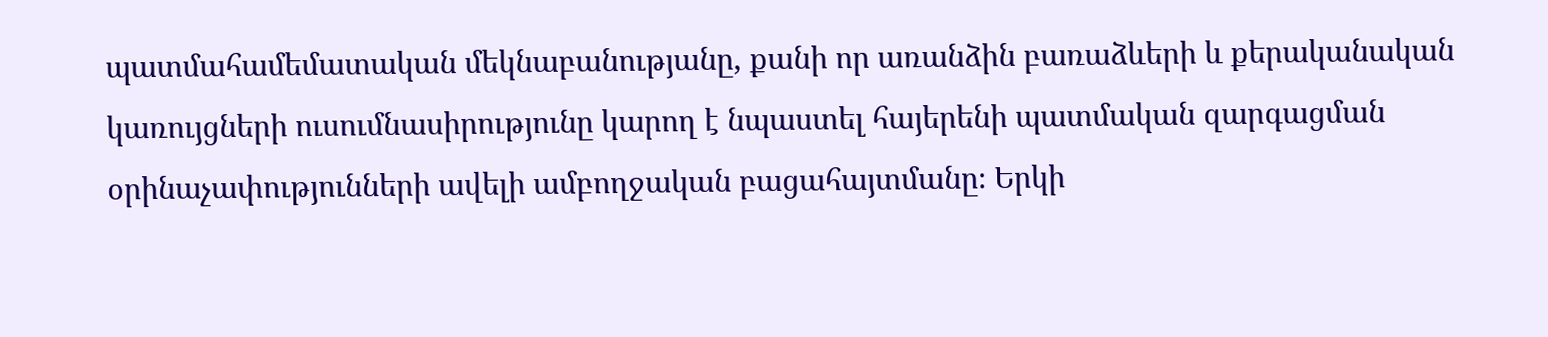պատմահամեմատական մեկնաբանությանը, քանի որ առանձին բառաձևերի և քերականական կառույցների ուսումնասիրությունը կարող է նպաստել հայերենի պատմական զարգացման օրինաչափությունների ավելի ամբողջական բացահայտմանը։ Երկի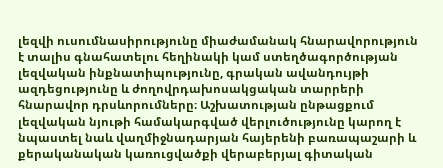լեզվի ուսումնասիրությունը միաժամանակ հնարավորություն է տալիս գնահատելու հեղինակի կամ ստեղծագործության լեզվական ինքնատիպությունը, գրական ավանդույթի ազդեցությունը և ժողովրդախոսակցական տարրերի հնարավոր դրսևորումները։ Աշխատության ընթացքում լեզվական նյութի համակարգված վերլուծությունը կարող է նպաստել նաև վաղմիջնադարյան հայերենի բառապաշարի և քերականական կառուցվածքի վերաբերյալ գիտական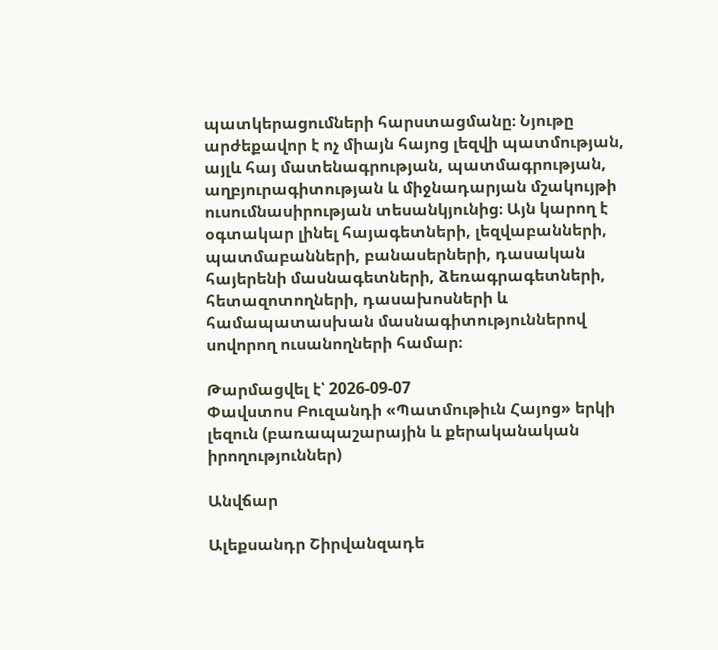պատկերացումների հարստացմանը։ Նյութը արժեքավոր է ոչ միայն հայոց լեզվի պատմության, այլև հայ մատենագրության, պատմագրության, աղբյուրագիտության և միջնադարյան մշակույթի ուսումնասիրության տեսանկյունից։ Այն կարող է օգտակար լինել հայագետների, լեզվաբանների, պատմաբանների, բանասերների, դասական հայերենի մասնագետների, ձեռագրագետների, հետազոտողների, դասախոսների և համապատասխան մասնագիտություններով սովորող ուսանողների համար։

Թարմացվել է՝ 2026-09-07
Փավստոս Բուզանդի «Պատմութիւն Հայոց» երկի լեզուն (բառապաշարային և քերականական իրողություններ)

Անվճար

Ալեքսանդր Շիրվանզադե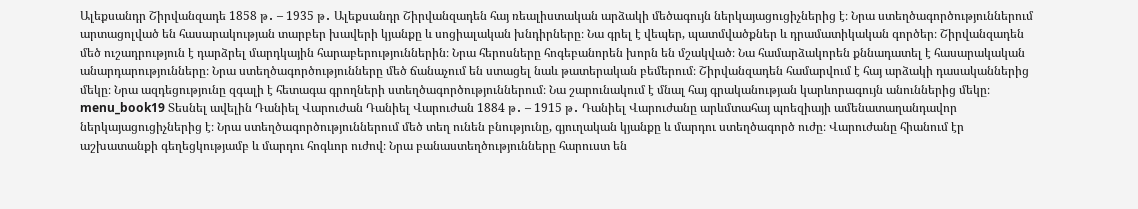Ալեքսանդր Շիրվանզադե 1858 թ․ – 1935 թ․ Ալեքսանդր Շիրվանզադեն հայ ռեալիստական արձակի մեծագույն ներկայացուցիչներից է։ Նրա ստեղծագործություններում արտացոլված են հասարակության տարբեր խավերի կյանքը և սոցիալական խնդիրները։ Նա գրել է վեպեր, պատմվածքներ և դրամատիկական գործեր։ Շիրվանզադեն մեծ ուշադրություն է դարձրել մարդկային հարաբերություններին։ Նրա հերոսները հոգեբանորեն խորն են մշակված։ Նա համարձակորեն քննադատել է հասարակական անարդարությունները։ Նրա ստեղծագործությունները մեծ ճանաչում են ստացել նաև թատերական բեմերում։ Շիրվանզադեն համարվում է հայ արձակի դասականներից մեկը։ Նրա ազդեցությունը զգալի է հետագա գրողների ստեղծագործություններում։ Նա շարունակում է մնալ հայ գրականության կարևորագույն անուններից մեկը։ menu_book19 Տեսնել ավելին Դանիել Վարուժան Դանիել Վարուժան 1884 թ․ – 1915 թ․ Դանիել Վարուժանը արևմտահայ պոեզիայի ամենատաղանդավոր ներկայացուցիչներից է։ Նրա ստեղծագործություններում մեծ տեղ ունեն բնությունը, գյուղական կյանքը և մարդու ստեղծագործ ուժը։ Վարուժանը հիանում էր աշխատանքի գեղեցկությամբ և մարդու հոգևոր ուժով։ Նրա բանաստեղծությունները հարուստ են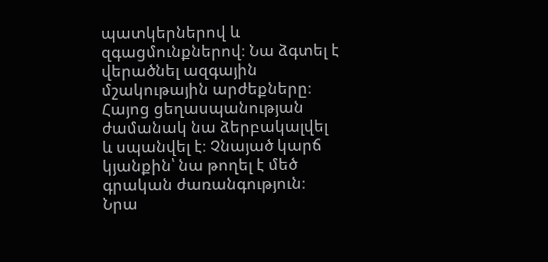պատկերներով և զգացմունքներով։ Նա ձգտել է վերածնել ազգային մշակութային արժեքները։ Հայոց ցեղասպանության ժամանակ նա ձերբակալվել և սպանվել է։ Չնայած կարճ կյանքին՝ նա թողել է մեծ գրական ժառանգություն։ Նրա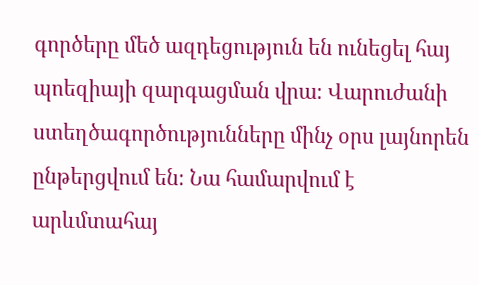գործերը մեծ ազդեցություն են ունեցել հայ պոեզիայի զարգացման վրա։ Վարուժանի ստեղծագործությունները մինչ օրս լայնորեն ընթերցվում են։ Նա համարվում է արևմտահայ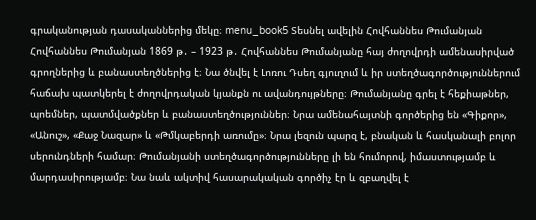գրականության դասականներից մեկը։ menu_book5 Տեսնել ավելին Հովհաննես Թումանյան Հովհաննես Թումանյան 1869 թ․ – 1923 թ․ Հովհաննես Թումանյանը հայ ժողովրդի ամենասիրված գրողներից և բանաստեղծներից է։ Նա ծնվել է Լոռու Դսեղ գյուղում և իր ստեղծագործություններում հաճախ պատկերել է ժողովրդական կյանքն ու ավանդույթները։ Թումանյանը գրել է հեքիաթներ, պոեմներ, պատմվածքներ և բանաստեղծություններ։ Նրա ամենահայտնի գործերից են «Գիքոր», «Անուշ», «Քաջ Նազար» և «Թմկաբերդի առումը»։ Նրա լեզուն պարզ է, բնական և հասկանալի բոլոր սերունդների համար։ Թումանյանի ստեղծագործությունները լի են հումորով, իմաստությամբ և մարդասիրությամբ։ Նա նաև ակտիվ հասարակական գործիչ էր և զբաղվել է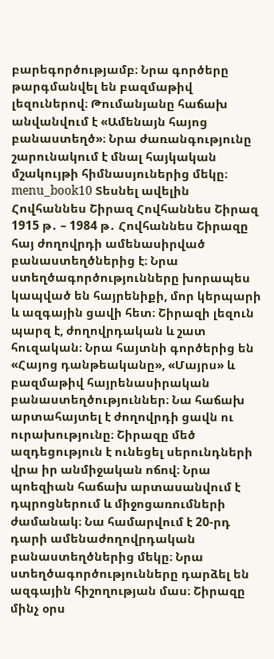բարեգործությամբ։ Նրա գործերը թարգմանվել են բազմաթիվ լեզուներով։ Թումանյանը հաճախ անվանվում է «Ամենայն հայոց բանաստեղծ»։ Նրա ժառանգությունը շարունակում է մնալ հայկական մշակույթի հիմնասյուներից մեկը։ menu_book10 Տեսնել ավելին Հովհաննես Շիրազ Հովհաննես Շիրազ 1915 թ․ – 1984 թ․ Հովհաննես Շիրազը հայ ժողովրդի ամենասիրված բանաստեղծներից է։ Նրա ստեղծագործությունները խորապես կապված են հայրենիքի, մոր կերպարի և ազգային ցավի հետ։ Շիրազի լեզուն պարզ է, ժողովրդական և շատ հուզական։ Նրա հայտնի գործերից են «Հայոց դանթեականը», «Մայրս» և բազմաթիվ հայրենասիրական բանաստեղծություններ։ Նա հաճախ արտահայտել է ժողովրդի ցավն ու ուրախությունը։ Շիրազը մեծ ազդեցություն է ունեցել սերունդների վրա իր անմիջական ոճով։ Նրա պոեզիան հաճախ արտասանվում է դպրոցներում և միջոցառումների ժամանակ։ Նա համարվում է 20-րդ դարի ամենաժողովրդական բանաստեղծներից մեկը։ Նրա ստեղծագործությունները դարձել են ազգային հիշողության մաս։ Շիրազը մինչ օրս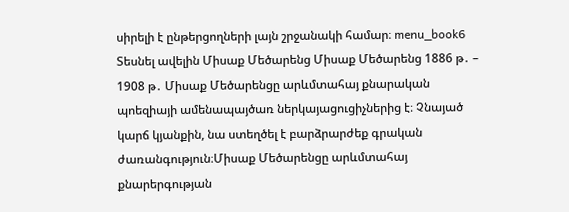սիրելի է ընթերցողների լայն շրջանակի համար։ menu_book6 Տեսնել ավելին Միսաք Մեծարենց Միսաք Մեծարենց 1886 թ․ – 1908 թ․ Միսաք Մեծարենցը արևմտահայ քնարական պոեզիայի ամենապայծառ ներկայացուցիչներից է։ Չնայած կարճ կյանքին, նա ստեղծել է բարձրարժեք գրական ժառանգություն։Միսաք Մեծարենցը արևմտահայ քնարերգության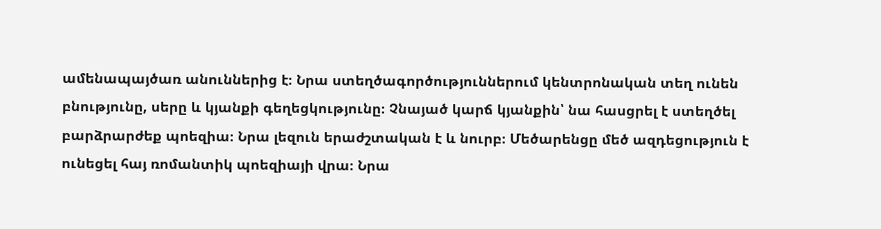ամենապայծառ անուններից է։ Նրա ստեղծագործություններում կենտրոնական տեղ ունեն բնությունը, սերը և կյանքի գեղեցկությունը։ Չնայած կարճ կյանքին՝ նա հասցրել է ստեղծել բարձրարժեք պոեզիա։ Նրա լեզուն երաժշտական է և նուրբ։ Մեծարենցը մեծ ազդեցություն է ունեցել հայ ռոմանտիկ պոեզիայի վրա։ Նրա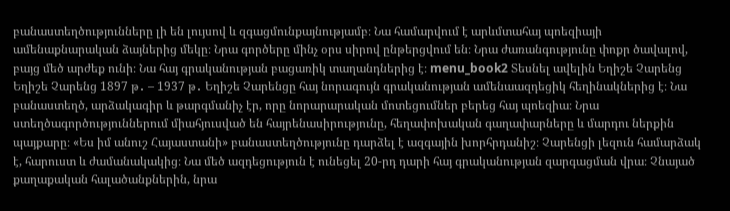բանաստեղծությունները լի են լույսով և զգացմունքայնությամբ։ Նա համարվում է արևմտահայ պոեզիայի ամենաքնարական ձայներից մեկը։ Նրա գործերը մինչ օրս սիրով ընթերցվում են։ Նրա ժառանգությունը փոքր ծավալով, բայց մեծ արժեք ունի։ Նա հայ գրականության բացառիկ տաղանդներից է։ menu_book2 Տեսնել ավելին Եղիշե Չարենց Եղիշե Չարենց 1897 թ․ – 1937 թ․ Եղիշե Չարենցը հայ նորագույն գրականության ամենաազդեցիկ հեղինակներից է։ Նա բանաստեղծ, արձակագիր և թարգմանիչ էր, որը նորարարական մոտեցումներ բերեց հայ պոեզիա։ Նրա ստեղծագործություններում միահյուսված են հայրենասիրությունը, հեղափոխական գաղափարները և մարդու ներքին պայքարը։ «Ես իմ անուշ Հայաստանի» բանաստեղծությունը դարձել է ազգային խորհրդանիշ։ Չարենցի լեզուն համարձակ է, հարուստ և ժամանակակից։ Նա մեծ ազդեցություն է ունեցել 20-րդ դարի հայ գրականության զարգացման վրա։ Չնայած քաղաքական հալածանքներին, նրա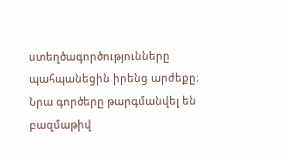ստեղծագործությունները պահպանեցին իրենց արժեքը։ Նրա գործերը թարգմանվել են բազմաթիվ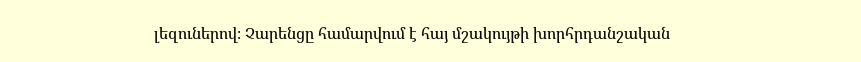լեզուներով։ Չարենցը համարվում է հայ մշակույթի խորհրդանշական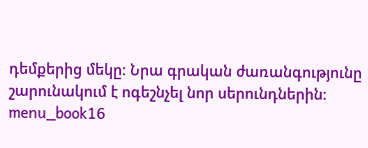դեմքերից մեկը։ Նրա գրական ժառանգությունը շարունակում է ոգեշնչել նոր սերունդներին։ menu_book16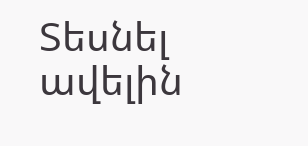Տեսնել ավելին